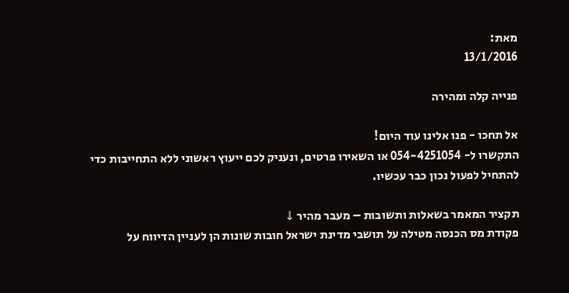מאת:
13/1/2016

פנייה קלה ומהירה

אל תחכו - פנו אלינו עוד היום!
התקשרו ל- 054-4251054 או השאירו פרטים, ונעניק לכם ייעוץ ראשוני ללא התחייבות כדי להתחיל לפעול נכון כבר עכשיו.

תקציר המאמר בשאלות ותשובות – מעבר מהיר ↓
פקודת מס הכנסה מטילה על תושבי מדינת ישראל חובות שונות הן לעניין הדיווח על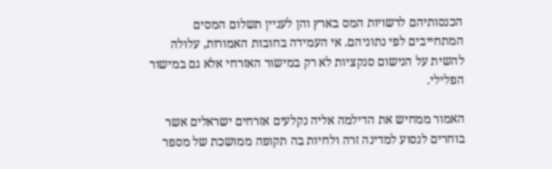הכנסותיהם לרשויות המס בארץ והן לעניין תשלום המסים המתחייבים לפי נתוניהם. אי העמידה בחובות האמורות, עלולה להשית על הנישום סנקציות לא רק במישור האזרחי אלא גם במישור הפלילי.

האמור ממחיש את הדילמה אליה נקלעים אזרחים ישראלים אשר בוחרים לנסוע למדינה זרה ולחיות בה תקופה ממושכת של מספר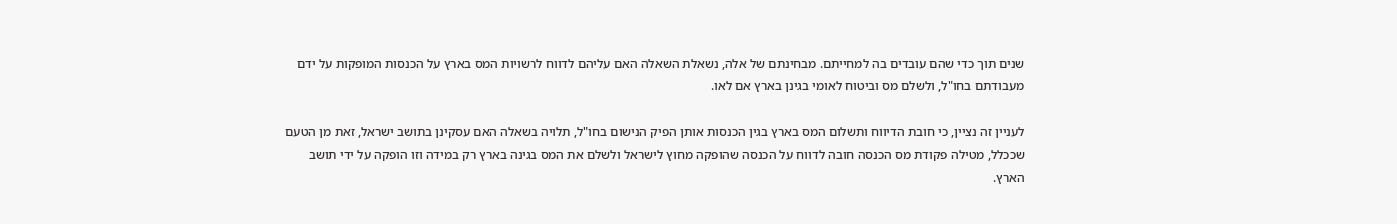שנים תוך כדי שהם עובדים בה למחייתם. מבחינתם של אלה, נשאלת השאלה האם עליהם לדווח לרשויות המס בארץ על הכנסות המופקות על ידם מעבודתם בחו"ל, ולשלם מס וביטוח לאומי בגינן בארץ אם לאו.

לעניין זה נציין, כי חובת הדיווח ותשלום המס בארץ בגין הכנסות אותן הפיק הנישום בחו"ל, תלויה בשאלה האם עסקינן בתושב ישראל, זאת מן הטעם שככלל, מטילה פקודת מס הכנסה חובה לדווח על הכנסה שהופקה מחוץ לישראל ולשלם את המס בגינה בארץ רק במידה וזו הופקה על ידי תושב הארץ.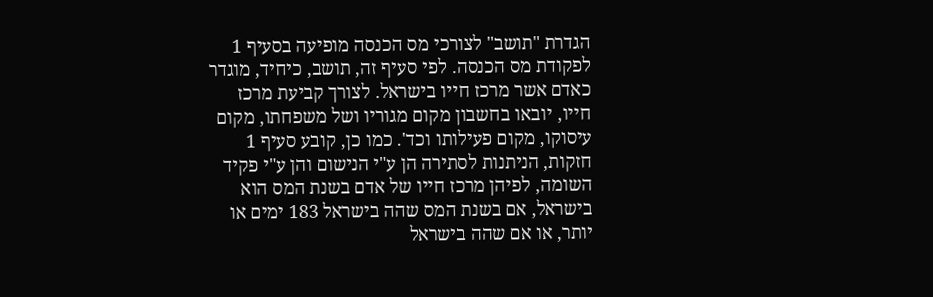הגדרת "תושב" לצורכי מס הכנסה מופיעה בסעיף 1 לפקודת מס הכנסה. לפי סעיף זה, תושב, כיחיד, מוגדר כאדם אשר מרכז חייו בישראל. לצורך קביעת מרכז חייו, יובאו בחשבון מקום מגוריו ושל משפחתו, מקום עיסוקו, מקום פעילותו וכד'. כמו כן, קובע סעיף 1 חזקות, הניתנות לסתירה הן ע"י הנישום והן ע"י פקיד השומה, לפיהן מרכז חייו של אדם בשנת המס הוא בישראל, אם בשנת המס שהה בישראל 183 ימים או יותר, או אם שהה בישראל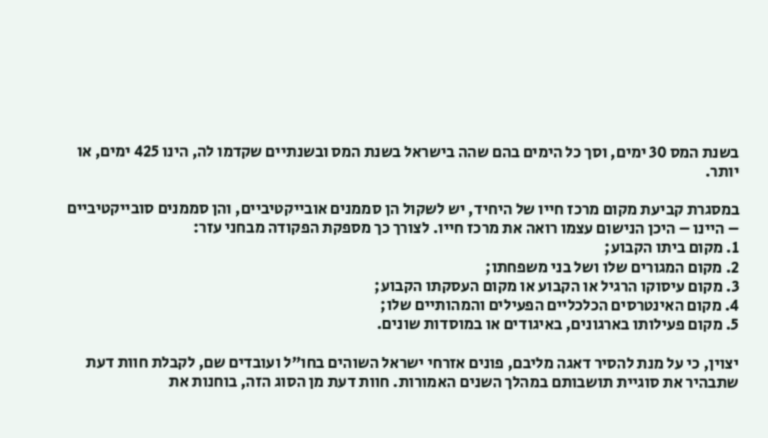בשנת המס 30 ימים, וסך כל הימים בהם שהה בישראל בשנת המס ובשנתיים שקדמו לה, הינו 425 ימים, או יותר.

במסגרת קביעת מקום מרכז חייו של היחיד, יש לשקול הן סממנים אובייקטיביים, והן סממנים סובייקטיביים – היינו – היכן הנישום עצמו רואה את מרכז חייו. לצורך כך מספקת הפקודה מבחני עזר:
1. מקום ביתו הקבוע;
2. מקום המגורים שלו ושל בני משפחתו;
3. מקום עיסוקו הרגיל או הקבוע או מקום העסקתו הקבוע;
4. מקום האינטרסים הכלכליים הפעילים והמהותיים שלו;
5. מקום פעילותו בארגונים, באיגודים או במוסדות שונים.

יצוין, כי על מנת להסיר דאגה מליבם, פונים אזרחי ישראל השוהים בחו"ל ועובדים שם, לקבלת חוות דעת שתבהיר את סוגיית תושבותם במהלך השנים האמורות. חוות דעת מן הסוג הזה, בוחנות את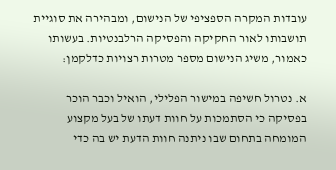עובדות המקרה הספציפי של הנישום, ומבהירה את סוגיית תושבותו לאור החקיקה והפסיקה הרלבנטיות. בעשותו כאמור, משיג הנישום מספר מטרות רצויות כדלקמן:

א. נטרול חשיפה במישור הפלילי, הואיל וכבר הוכר בפסיקה כי הסתמכות על חוות דעתו של בעל מקצוע המומחה בתחום שבו ניתנה חוות הדעת יש בה כדי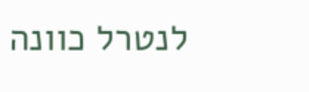לנטרל כוונה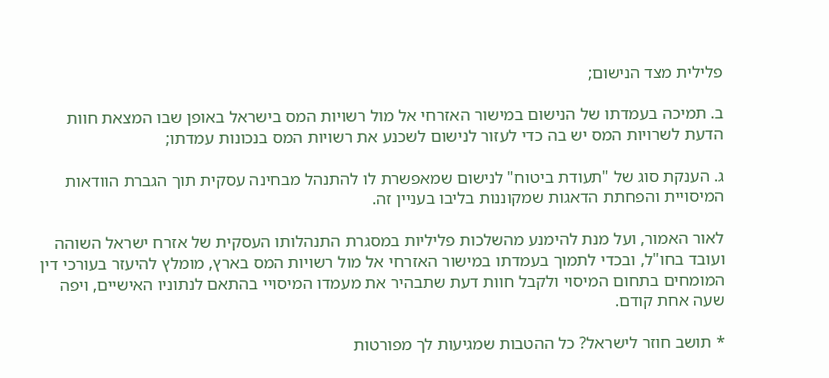פלילית מצד הנישום;

ב. תמיכה בעמדתו של הנישום במישור האזרחי אל מול רשויות המס בישראל באופן שבו המצאת חוות הדעת לשרויות המס יש בה כדי לעזור לנישום לשכנע את רשויות המס בנכונות עמדתו;

ג. הענקת סוג של "תעודת ביטוח" לנישום שמאפשרת לו להתנהל מבחינה עסקית תוך הגברת הוודאות המיסויית והפחתת הדאגות שמקוננות בליבו בעניין זה.

לאור האמור, ועל מנת להימנע מהשלכות פליליות במסגרת התנהלותו העסקית של אזרח ישראל השוהה ועובד בחו"ל, ובכדי לתמוך בעמדתו במישור האזרחי אל מול רשויות המס בארץ, מומלץ להיעזר בעורכי דין המומחים בתחום המיסוי ולקבל חוות דעת שתבהיר את מעמדו המיסויי בהתאם לנתוניו האישיים, ויפה שעה אחת קודם.

* תושב חוזר לישראל? כל ההטבות שמגיעות לך מפורטות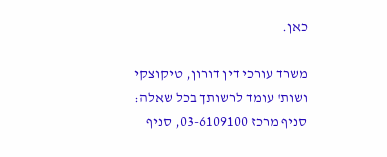כאן.

משרד עורכי דין דורון, טיקוצקי ושות' עומד לרשותך בכל שאלה: סניף מרכז 03-6109100, סניף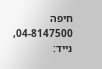חיפה 04-8147500, נייד: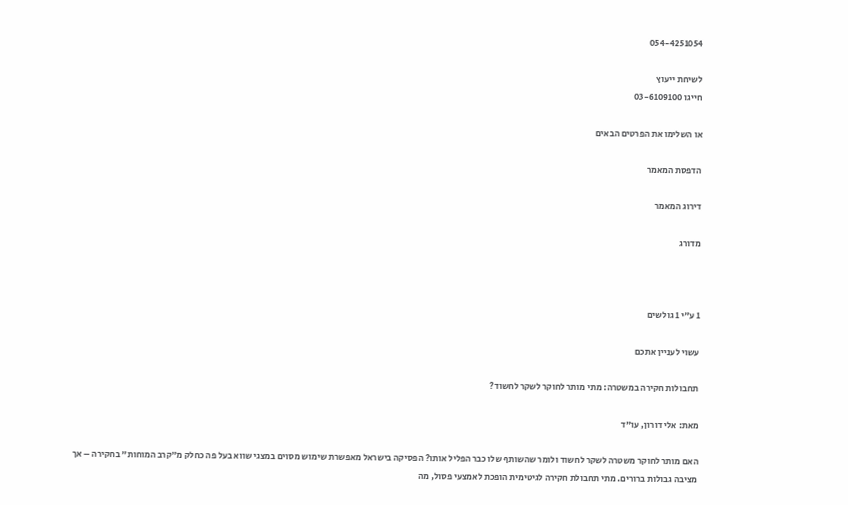054-4251054

לשיחת ייעוץ
חייגו 03-6109100

או השלימו את הפרטים הבאים

הדפסת המאמר

דירוג המאמר

מדורג



1 ע"י 1 גולשים

עשוי לעניין אתכם

תחבולות חקירה במשטרה: מתי מותר לחוקר לשקר לחשוד?

מאת: אלי דורון, עו"ד

האם מותר לחוקר משטרה לשקר לחשוד ולומר שהשותף שלו כבר הפליל אותו? הפסיקה בישראל מאפשרת שימוש מסוים במצגי שווא בעל פה כחלק מ"קרב המוחות" בחקירה – אך מציבה גבולות ברורים. מתי תחבולת חקירה לגיטימית הופכת לאמצעי פסול, מה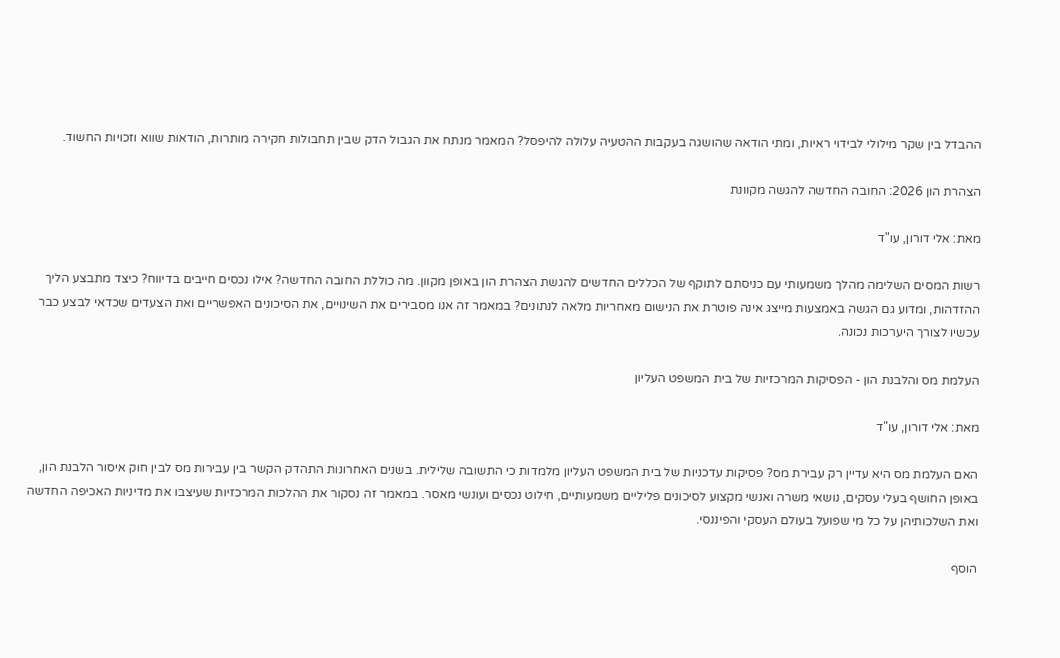ההבדל בין שקר מילולי לבידוי ראיות, ומתי הודאה שהושגה בעקבות ההטעיה עלולה להיפסל? המאמר מנתח את הגבול הדק שבין תחבולות חקירה מותרות, הודאות שווא וזכויות החשוד.

הצהרת הון 2026: החובה החדשה להגשה מקוונת

מאת: אלי דורון, עו"ד

רשות המסים השלימה מהלך משמעותי עם כניסתם לתוקף של הכללים החדשים להגשת הצהרת הון באופן מקוון. מה כוללת החובה החדשה? אילו נכסים חייבים בדיווח? כיצד מתבצע הליך ההזדהות, ומדוע גם הגשה באמצעות מייצג אינה פוטרת את הנישום מאחריות מלאה לנתונים? במאמר זה אנו מסבירים את השינויים, את הסיכונים האפשריים ואת הצעדים שכדאי לבצע כבר עכשיו לצורך היערכות נכונה.

העלמת מס והלבנת הון - הפסיקות המרכזיות של בית המשפט העליון

מאת: אלי דורון, עו"ד

האם העלמת מס היא עדיין רק עבירת מס? פסיקות עדכניות של בית המשפט העליון מלמדות כי התשובה שלילית. בשנים האחרונות התהדק הקשר בין עבירות מס לבין חוק איסור הלבנת הון, באופן החושף בעלי עסקים, נושאי משרה ואנשי מקצוע לסיכונים פליליים משמעותיים, חילוט נכסים ועונשי מאסר. במאמר זה נסקור את ההלכות המרכזיות שעיצבו את מדיניות האכיפה החדשה ואת השלכותיהן על כל מי שפועל בעולם העסקי והפיננסי.

הוסף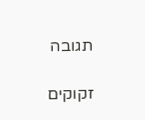תגובה

זקוקים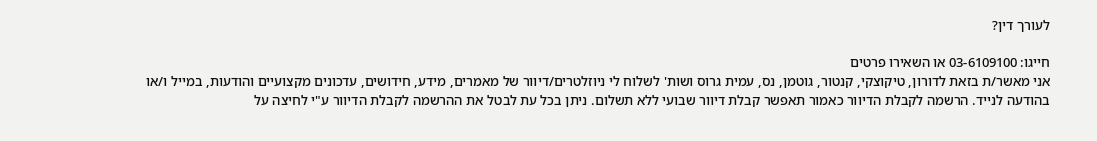לעורך דין?

חייגו: 03-6109100 או השאירו פרטים
אני מאשר/ת בזאת לדורון, טיקוצקי, קנטור, גוטמן, נס, עמית גרוס ושות' לשלוח לי ניוזלטרים/דיוור של מאמרים, מידע, חידושים, עדכונים מקצועיים והודעות, במייל ו/או בהודעה לנייד. הרשמה לקבלת הדיוור כאמור תאפשר קבלת דיוור שבועי ללא תשלום. ניתן בכל עת לבטל את ההרשמה לקבלת הדיוור ע"י לחיצה על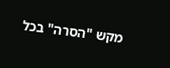מקש "הסרה" בכל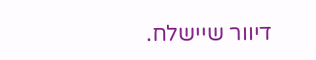דיוור שיישלח.